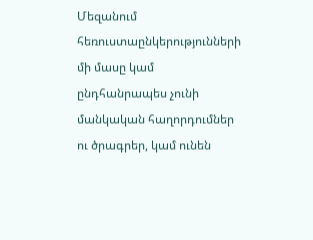Մեզանում հեռուստաընկերությունների մի մասը կամ ընդհանրապես չունի մանկական հաղորդումներ ու ծրագրեր, կամ ունեն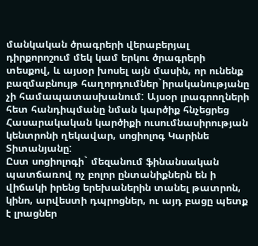մանկական ծրագրերի վերաբերյալ դիրքորոշում մեկ կամ երկու ծրագրերի տեսքով, և այսօր խոսել այն մասին, որ ունենք բազմաբնույթ հաղորդումներ`իրականությանը չի համապատասխանում: Այսօր լրագրողների հետ հանդիպմանը նման կարծիք հնչեցրեց Հասարակական կարծիքի ուսումնասիրության կենտրոնի ղեկավար, սոցիոլոգ Կարինե Տիտանյանը:
Ըստ սոցիոլոգի` մեզանում ֆինանսական պատճառով ոչ բոլոր ընտանիքներն են ի վիճակի իրենց երեխաներին տանել թատրոն, կինո, արվեստի դպրոցներ, ու այդ բացը պետք է լրացներ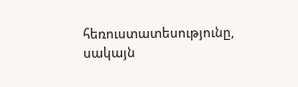հեռուստատեսությունը, սակայն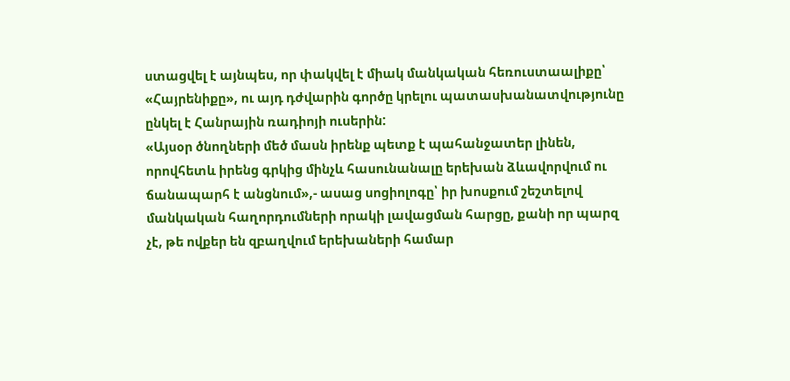ստացվել է այնպես, որ փակվել է միակ մանկական հեռուստաալիքը՝ «Հայրենիքը», ու այդ դժվարին գործը կրելու պատասխանատվությունը ընկել է Հանրային ռադիոյի ուսերին:
«Այսօր ծնողների մեծ մասն իրենք պետք է պահանջատեր լինեն, որովհետև իրենց գրկից մինչև հասունանալը երեխան ձևավորվում ու ճանապարհ է անցնում»,- ասաց սոցիոլոգը՝ իր խոսքում շեշտելով մանկական հաղորդումների որակի լավացման հարցը, քանի որ պարզ չէ, թե ովքեր են զբաղվում երեխաների համար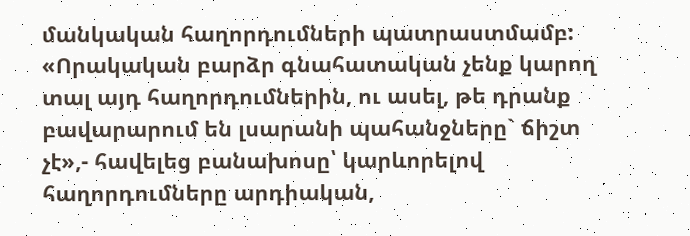մանկական հաղորդումների պատրաստմամբ:
«Որակական բարձր գնահատական չենք կարող տալ այդ հաղորդումներին, ու ասել, թե դրանք բավարարում են լսարանի պահանջները` ճիշտ չէ»,- հավելեց բանախոսը՝ կարևորելով հաղորդումները արդիական,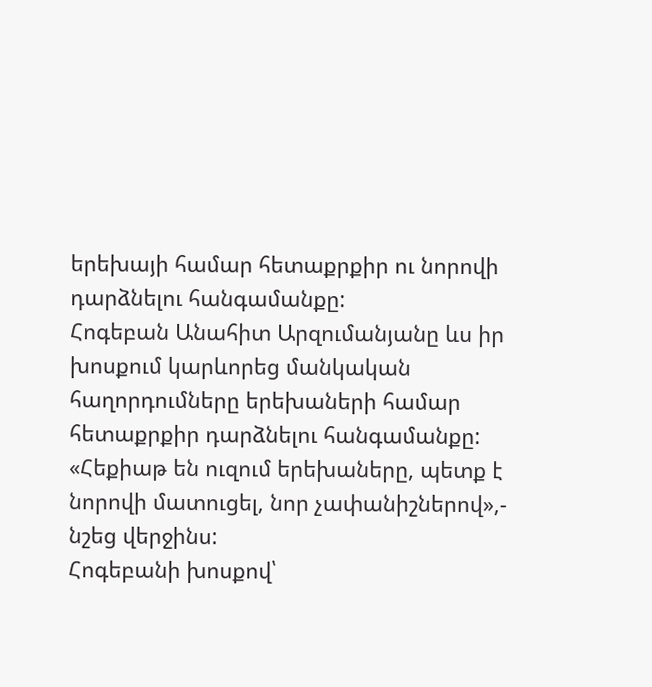երեխայի համար հետաքրքիր ու նորովի դարձնելու հանգամանքը:
Հոգեբան Անահիտ Արզումանյանը ևս իր խոսքում կարևորեց մանկական հաղորդումները երեխաների համար հետաքրքիր դարձնելու հանգամանքը: «Հեքիաթ են ուզում երեխաները, պետք է նորովի մատուցել, նոր չափանիշներով»,- նշեց վերջինս:
Հոգեբանի խոսքով՝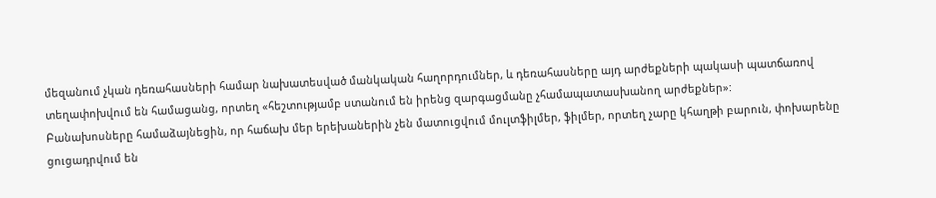մեզանում չկան դեռահասների համար նախատեսված մանկական հաղորդումներ, և դեռահասները այդ արժեքների պակասի պատճառով տեղափոխվում են համացանց, որտեղ «հեշտությամբ ստանում են իրենց զարգացմանը չհամապատասխանող արժեքներ»:
Բանախոսները համաձայնեցին, որ հաճախ մեր երեխաներին չեն մատուցվում մուլտֆիլմեր, ֆիլմեր, որտեղ չարը կհաղթի բարուն, փոխարենը ցուցադրվում են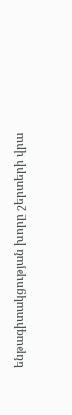ենթագիտակցության խորը շերտերի վրա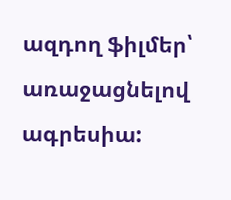ազդող ֆիլմեր՝ առաջացնելով ագրեսիա: